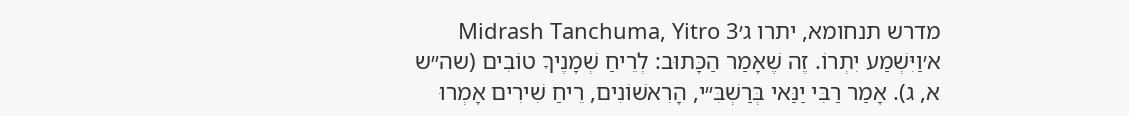מדרש תנחומא, יתרו ג׳Midrash Tanchuma, Yitro 3
א׳וַיִּשְׁמַע יִתְרוֹ. זֶה שֶׁאָמַר הַכָּתוּב: לְרֵיחַ שְׁמָנֶיךָ טוֹבִים (שה״ש א, ג). אָמַר רַבִּי יַנַּאי בְּרַשְׁבִּ״י, הָרִאשׁוֹנִים, רֵיחַ שִׁירִים אָמְרוּ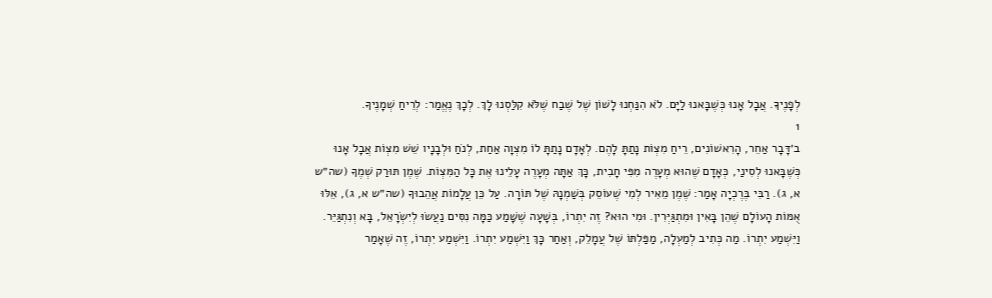לְפָנֶיךָ. אֲבָל אָנוּ כְּשֶׁבָּאנוּ לַיָּם. לֹא הִנַּחְנוּ לָשׁוֹן שֶׁל שֶׁבַח שֶׁלֹּא קִלַּסְנוּ לָךְ. לְכָךְ נֶאֱמַר: לְרֵיחַ שְׁמָנֶיךָ.
1
ב׳דָּבָר אַחֵר, הָרִאשׁוֹנִים, רֵיחַ מִצְוֹת נָתַתָּ לָהֶם. לְאָדָם נָתַתָּ לוֹ מִצְוָה אַחַת, לְנֹחַ וּלְבָנָיו שֵׁשׁ מִצְוֹת אֲבָל אָנוּ כְּשֶׁבָּאנוּ לְסִינַי, כְּאָדָם שֶׁהוּא מְעָרֶה מִפִּי חָבִית, כָּךְ אַתָּה מְעָרֶה עָלֵינוּ אֶת כָּל הַמִּצְוֹת. שֶׁמֶן תּוּרַק שְׁמֶךָ (שה״ש א, ג). רַבִּי בֶּרֶכְיָה אָמַר: שֶׁמֶן מֵאִיר לְמִי שֶׁעוֹסֵק בְּשַׁמְנָהּ שֶׁל תּוֹרָה. עַל כֵּן עֲלָמוֹת אֲהֵבוּךָ (שה״ש א, ג), אֵלּוּ אֻמּוֹת הָעוֹלָם שֶׁהֵן בָּאִין וּמִתְגַּיְּרִין. וּמִי הוּא? זֶה יִתְרוֹ, בְּשָׁעָה שֶׁשָּׁמַע כַּמָּה נִסִּים נַעֲשׂוּ לְיִשְׂרָאֵל, בָּא וְנִתְגַּיֵּר. וַיִּשְׁמַע יִתְרוֹ. מַה כְּתִיב לְמַעְלָה, מַפַּלְתּוֹ שֶׁל עֲמָלֵק, וְאַחַר כָּךְ וַיִּשְׁמַע יִתְרוֹ. וַיִּשְׁמַע יִתְרוֹ, זֶה שֶׁאָמַר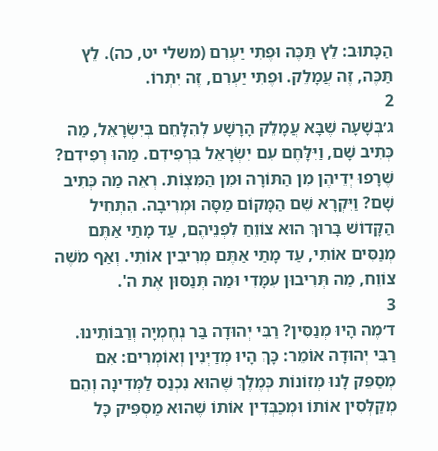הַכָּתוּב: לֵץ תַּכֶּה וּפֶתִי יַעְרִם (משלי יט, כה). לֵץ תַּכֶּה, זֶה עֲמָלֵק. וּפֶתִי יַעְרִם, זֶה יִתְרוֹ.
2
ג׳בְּשָׁעָה שֶׁבָּא עֲמָלֵק הָרָשָׁע לְהִלָּחֵם בְּיִשְׂרָאֵל, מַה כְּתִיב שָׁם, וַיִּלָּחֶם עִם יִשְׂרָאֵל בִּרְפִידִם. מַהוּ רְפִידִם? שֶׁרָפוּ יְדֵיהֶן מִן הַתּוֹרָה וּמִן הַמִּצְוֹת. רְאֵה מַה כְּתִיב שָׁם? וַיִּקְרָא שֵׁם הַמָּקוֹם מַסָּה וּמְרִיבָה. הִתְחִיל הַקָּדוֹשׁ בָּרוּךְ הוּא צוֹוֵחַ לִפְנֵיהֶם, עַד מָתַי אַתֶּם מְנַסִּים אוֹתִי, עַד מָתַי אַתֶּם מְרִיבִין אוֹתִי. וְאַף מֹשֶׁה צוֹוֵח, מַה תְּרִיבוּן עִמָּדִי וּמַה תְּנַסּוּן אֶת ה'.
3
ד׳מֶה הָיוּ מְנַסִּין? רַבִּי יְהוּדָה בַּר נְחֶמְיָה וְרַבּוֹתֵינוּ. רַבִּי יְהוּדָה אוֹמֵר: כָּךְ הָיוּ מְדַיְּנִין וְאוֹמְרִים: אִם מְסַפֵּק לָנוּ מְזוֹנוֹת כְּמֶלֶךְ שֶׁהוּא נִכְנַס לַמְּדִינָה וְהֵם מְקַלְּסִין אוֹתוֹ וּמְכַבְּדִין אוֹתוֹ שֶׁהוּא מַסְפִּיק כָּל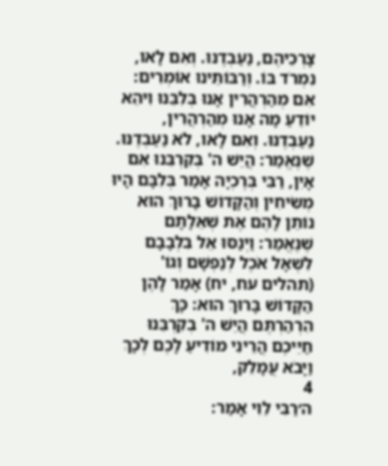צָרְכֵיהֶם, נַעַבְדֶנּוּ. וְאִם לָאו, נִמְרֹד בּוֹ. וְרַבּוֹתֵינוּ אוֹמְרִים: אִם מְהַרְהֲרִין אָנוּ בְּלִבֵּנוּ וִיהֵא יוֹדֵעַ מָה אָנוּ מְהַרְהֲרִין, נַעַבְדֶנּוּ. וְאִם לָאו, לֹא נַעַבְדֶנּוּ. שֶׁנֶּאֱמַר: הֲיֵשׁ ה' בְּקִרְבֵּנוּ אִם אָיִן, רַבִּי בְּרֶכְיָה אָמַר בְּלִבָּם הָיוּ מְשִׂיחִין וְהַקָּדוֹשׁ בָּרוּךְ הוּא נוֹתֵן לָהֶם אֶת שְׁאֵלָתָם שֶׁנֶּאֱמַר: וַיְנַסּוּ אֵל בִּלְבָבָם לִשְׁאָל אֹכֶל לְנַפְשָׁם וְגוֹ' (תהלים עח, יח) אָמַר לָהֶן הַקָּדוֹשׁ בָּרוּךְ הוּא: כָּךְ הִרְהַרְתֶּם הֲיֵשׁ ה' בְקִרְבֵּנוּ חַיֵּיכֶם הֲרֵינִי מוֹדִיעַ לָכֶם לְכָךְ וַיָּבֹא עֲמָלֵק,
4
ה׳רַבִּי לֵוִי אָמַר: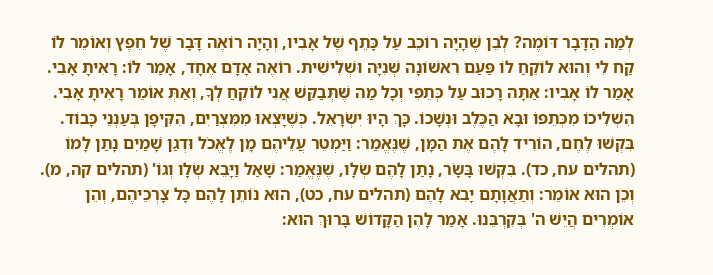לְמַה הַדָּבָר דּוֹמֶה? לְבֵן שֶׁהָיָה רוֹכֵב עַל כָּתֵף שֶׁל אָבִיו, וְהָיָה רוֹאֶה דָּבָר שֶׁל חֵפֶץ וְאוֹמֵר לוֹ קַח לִי וְהוּא לוֹקֵחַ לוֹ פַּעַם רִאשׁוֹנָה שְׁנִיָּה וּשְׁלִישִׁית. רוֹאֶה אָדָם אֶחָד, אָמַר לוֹ: רָאִיתָ אָבִי. אָמַר לוֹ אָבִיו: אַתָּה רָכוּב עַל כְּתֵפִי וְכָל מַה שֶּׁתְּבַקֵּשׁ אֲנִי לוֹקֵחַ לְךָ, וְאַתְּ אוֹמֵר רָאִיתָ אָבִי. הִשְׁלִיכוֹ מִכְּתֵפוֹ וּבָא הַכֶּלֶב וּנְשָׁכוֹ. כָּךְ הָיוּ יִשְׂרָאֵל. כְּשֶׁיָּצְאוּ מִמִּצְרַיִם, הִקִּיפָן בְּעַנְנֵי כָּבוֹד. בִּקְשׁוּ לֶחֶם, הוֹרִיד לָהֶם אֶת הַמָּן, שֶׁנֶּאֱמַר: וַיַּמְטֵר עֲלֵיהֶם מָן לֶאֱכֹל וּדְגַן שָׁמַיִם נָתַן לָמוֹ (תהלים עח, כד). בִּקְּשׁוּ בָּשָׂר, נָתַן לָהֶם שְׂלָו, שֶׁנֶּאֱמַר: שָׁאַל וַיָּבֵא שְׂלָו וְגוֹ' (תהלים קה, מ). וְכֵן הוּא אוֹמֵר: וְתַאֲוָתָם יָבִא לָהֶם (תהלים עח, כט), הוּא נוֹתֵן לָהֶם כָּל צָרְכֵיהֶם, וְהֵן אוֹמְרִים הֲיֵשׁ ה' בְּקִרְבֵּנוּ. אָמַר לָהֶן הַקָּדוֹשׁ בָּרוּךְ הוּא: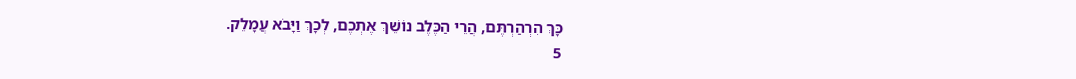כָּךְ הִרְהַרְתֶּם, הֲרֵי הַכֶּלֶב נוֹשֵׁךְ אֶתְכֶם, לְכָךְ וַיָּבֹא עֲמָלֵק.
5